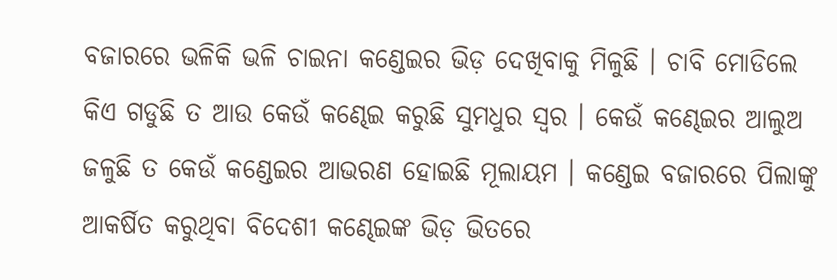ବଜାରରେ ଭଳିକି ଭଳି ଚାଇନା କଣ୍ଡେଇର ଭିଡ଼ ଦେଖିବାକୁ ମିଳୁଛି । ଚାବି ମୋଡିଲେ କିଏ ଗଡୁଛି ତ ଆଉ କେଉଁ କଣ୍ଢେଇ କରୁଛି ସୁମଧୁର ସ୍ୱର । କେଉଁ କଣ୍ଢେଇର ଆଲୁଅ ଜଳୁଛି ତ କେଉଁ କଣ୍ଡେଇର ଆଭରଣ ହୋଇଛି ମୂଲାୟମ । କଣ୍ଡେଇ ବଜାରରେ ପିଲାଙ୍କୁ ଆକର୍ଷିତ କରୁଥିବା ବିଦେଶୀ କଣ୍ଢେଇଙ୍କ ଭିଡ଼ ଭିତରେ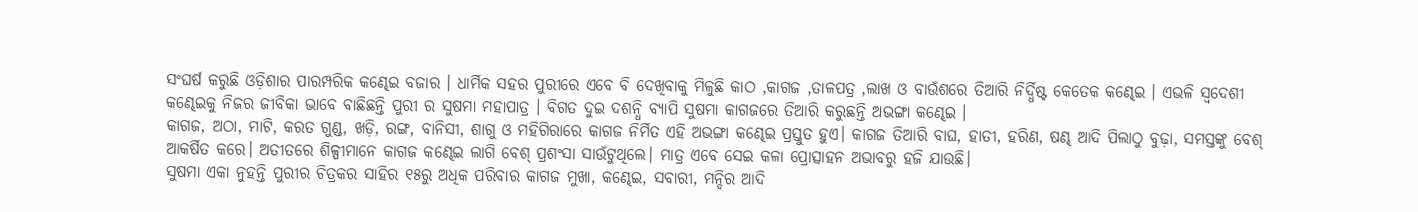ସଂଘର୍ଷ କରୁଛି ଓଡ଼ିଶାର ପାରମ୍ପରିକ କଣ୍ଢେଇ ବଜାର । ଧାର୍ମିକ ସହର ପୁରୀରେ ଏବେ ବି ଦେଖିବାକୁ ମିଳୁଛି କାଠ ,କାଗଜ ,ତାଳପତ୍ର ,ଲାଖ ଓ ବାଉଁଶରେ ତିଆରି ନିର୍ଦ୍ଧିଷ୍ଟ କେତେକ କଣ୍ଢେଇ । ଏଭଳି ସ୍ବଦେଶୀ କଣ୍ଢେଇକୁ ନିଜର ଜୀବିକା ଭାବେ ବାଛିଛନ୍ତି ପୁରୀ ର ସୁଷମା ମହାପାତ୍ର । ବିଗତ ଦୁଇ ଦଶନ୍ଧି ବ୍ୟାପି ସୁଷମା କାଗଜରେ ତିଆରି କରୁଛନ୍ତି ଅଭଙ୍ଗା କଣ୍ଢେଇ ।
କାଗଜ, ଅଠା, ମାଟି, କରତ ଗୁଣ୍ଡ, ଖଡ଼ି, ରଙ୍ଗ, ବାନିସୀ, ଶାଗୁ ଓ ମହିଗିରାରେ କାଗଜ ନିର୍ମିତ ଏହି ଅଭଙ୍ଗା କଣ୍ଢେଇ ପ୍ରସ୍ତୁତ ହୁଏ। କାଗଜ ତିଆରି ବାଘ, ହାତୀ, ହରିଣ, ଷଣ୍ଢ ଆଦି ପିଲାଠୁ ବୁଢ଼ା, ସମସ୍ତଙ୍କୁ ବେଶ୍ ଆକର୍ଷିତ କରେ। ଅତୀତରେ ଶିଳ୍ପୀମାନେ କାଗଜ କଣ୍ଢେଇ ଲାଗି ବେଶ୍ ପ୍ରଶଂସା ସାଉଁଟୁଥିଲେ। ମାତ୍ର ଏବେ ସେଇ କଳା ପ୍ରୋତ୍ସାହନ ଅଭାବରୁ ହଜି ଯାଉଛି।
ସୁଷମା ଏକା ନୁହନ୍ତି ପୁରୀର ଚିତ୍ରକର ସାହିର ୧୫ରୁ ଅଧିକ ପରିବାର କାଗଜ ମୁଖା, କଣ୍ଢେଇ, ସବାରୀ, ମନ୍ଦିର ଆଦି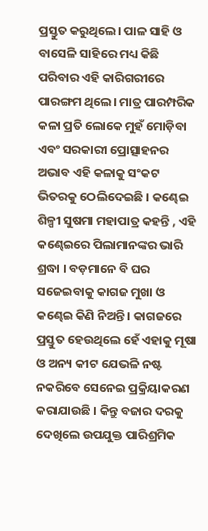ପ୍ରସ୍ତୁତ କରୁଥିଲେ। ପାଳ ସାହି ଓ ବାସେଳି ସାହିରେ ମଧ୍ୟ କିଛି ପରିବାର ଏହି କାରିଗରୀରେ ପାରଙ୍ଗମ ଥିଲେ। ମାତ୍ର ପାରମ୍ପରିକ କଳା ପ୍ରତି ଲୋକେ ମୁହଁ ମୋଡ଼ିବା ଏବଂ ସରକାରୀ ପ୍ରୋତ୍ସାହନର ଅଭାବ ଏହି କଳାକୁ ସଂକଟ ଭିତରକୁ ଠେଲିଦେଇଛି । କଣ୍ଢେଇ ଶିଳ୍ପୀ ସୁଷମା ମହାପାତ୍ର କହନ୍ତି , ଏହି କଣ୍ଢେଇରେ ପିଲାମାନଙ୍କର ଭାରି ଶ୍ରଦ୍ଧା । ବଡ଼ମାନେ ବି ଘର ସଜେଇବାକୁ କାଗଜ ମୁଖା ଓ କଣ୍ଢେଇ କିଣି ନିଅନ୍ତି । କାଗଜରେ ପ୍ରସ୍ତୁତ ହେଉଥିଲେ ହେଁ ଏହାକୁ ମୂଷା ଓ ଅନ୍ୟ କୀଟ ଯେଭଳି ନଷ୍ଟ ନକରିବେ ସେନେଇ ପ୍ରକ୍ରିୟାକରଣ କରାଯାଉଛି । କିନ୍ତୁ ବଜାର ଦରକୁ ଦେଖିଲେ ଉପଯୁକ୍ତ ପାରିଶ୍ରମିକ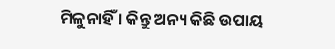ମିଳୁନାହିଁ । କିନ୍ତୁ ଅନ୍ୟ କିଛି ଉପାୟ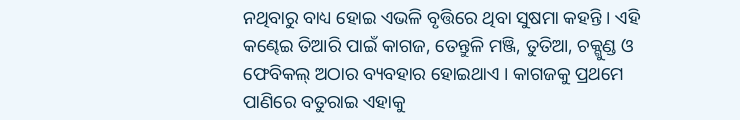ନଥିବାରୁ ବାଧ୍ୟ ହୋଇ ଏଭଳି ବୃତ୍ତିରେ ଥିବା ସୁଷମା କହନ୍ତି । ଏହି କଣ୍ଢେଇ ତିଆରି ପାଇଁ କାଗଜ, ତେନ୍ତୁଳି ମଞ୍ଜି, ତୁତିଆ, ଚକ୍ଗୁଣ୍ଡ ଓ ଫେବିକଲ୍ ଅଠାର ବ୍ୟବହାର ହୋଇଥାଏ । କାଗଜକୁ ପ୍ରଥମେ ପାଣିରେ ବତୁରାଇ ଏହାକୁ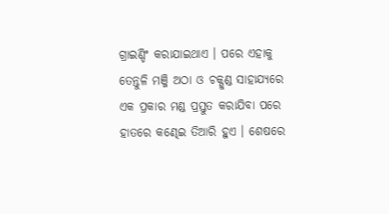ଗ୍ରାଇଣ୍ଡିଂ କରାଯାଇଥାଏ । ପରେ ଏହାକୁ ତେନ୍ତୁଳି ମଞ୍ଜି ଅଠା ଓ ଚକ୍ଗୁଣ୍ଡ ସାହାଯ୍ୟରେ ଏକ ପ୍ରକାର ମଣ୍ଡ ପ୍ରସ୍ତୁତ କରାଯିବା ପରେ ହାତରେ କଣ୍ଢେଇ ତିଆରି ହୁଏ । ଶେଷରେ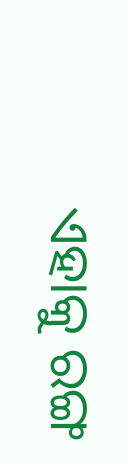ଏହାକୁ ରଙ୍ଗ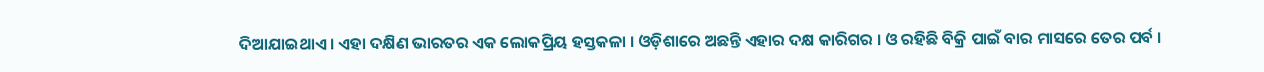ଦିଆଯାଇଥାଏ । ଏହା ଦକ୍ଷିଣ ଭାରତର ଏକ ଲୋକପ୍ରିୟ ହସ୍ତକଳା । ଓଡ଼ିଶାରେ ଅଛନ୍ତି ଏହାର ଦକ୍ଷ କାରିଗର । ଓ ରହିଛି ବିକ୍ରି ପାଇଁ ବାର ମାସରେ ତେର ପର୍ବ ।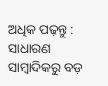ଅଧିକ ପଢ଼ନ୍ତୁ : ସାଧାରଣ ସାମ୍ବାଦିକରୁ ବଡ଼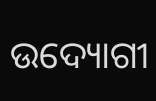ଉଦ୍ୟୋଗୀ